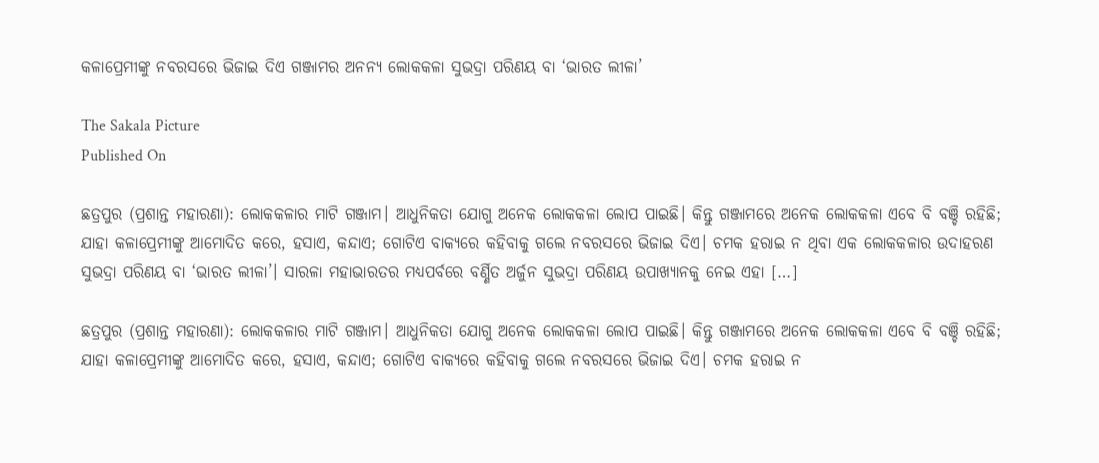କଳାପ୍ରେମୀଙ୍କୁ ନବରସରେ ଭିଜାଇ ଦିଏ ଗଞ୍ଜାମର ଅନନ୍ୟ ଲୋକକଳା ସୁଭଦ୍ରା ପରିଣୟ ବା ‘ଭାରତ ଲୀଳା’

The Sakala Picture
Published On

ଛତ୍ରପୁର (ପ୍ରଶାନ୍ତ ମହାରଣା): ଲୋକକଳାର ମାଟି ଗଞ୍ଜାମ। ଆଧୁନିକତା ଯୋଗୁ ଅନେକ ଲୋକକଳା ଲୋପ ପାଇଛି। କିନ୍ତୁ ଗଞ୍ଜାମରେ ଅନେକ ଲୋକକଳା ଏବେ ବି ବଞ୍ଚି ରହିଛି; ଯାହା କଳାପ୍ରେମୀଙ୍କୁ ଆମୋଦିତ କରେ, ହସାଏ, କନ୍ଦାଏ; ଗୋଟିଏ ବାକ୍ୟରେ କହିବାକୁ ଗଲେ ନବରସରେ ଭିଜାଇ ଦିଏ। ଚମକ ହରାଇ ନ ଥିବା ଏକ ଲୋକକଳାର ଉଦାହରଣ ସୁଭଦ୍ରା ପରିଣୟ ବା ‘ଭାରତ ଲୀଳା’। ସାରଳା ମହାଭାରତର ମଧ୍ୟପର୍ବରେ ବର୍ଣ୍ଣିତ ଅର୍ଜୁନ ସୁଭଦ୍ରା ପରିଣୟ ଉପାଖ୍ୟାନକୁ ନେଇ ଏହା […]

ଛତ୍ରପୁର (ପ୍ରଶାନ୍ତ ମହାରଣା): ଲୋକକଳାର ମାଟି ଗଞ୍ଜାମ। ଆଧୁନିକତା ଯୋଗୁ ଅନେକ ଲୋକକଳା ଲୋପ ପାଇଛି। କିନ୍ତୁ ଗଞ୍ଜାମରେ ଅନେକ ଲୋକକଳା ଏବେ ବି ବଞ୍ଚି ରହିଛି; ଯାହା କଳାପ୍ରେମୀଙ୍କୁ ଆମୋଦିତ କରେ, ହସାଏ, କନ୍ଦାଏ; ଗୋଟିଏ ବାକ୍ୟରେ କହିବାକୁ ଗଲେ ନବରସରେ ଭିଜାଇ ଦିଏ। ଚମକ ହରାଇ ନ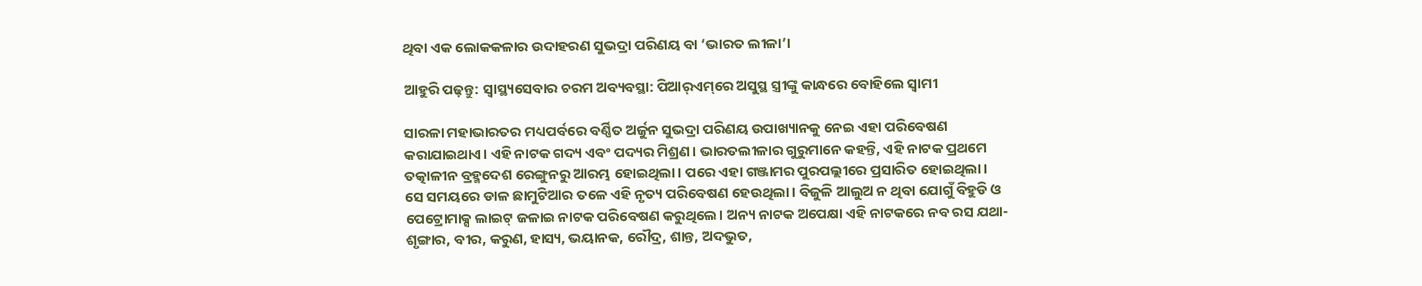ଥିବା ଏକ ଲୋକକଳାର ଉଦାହରଣ ସୁଭଦ୍ରା ପରିଣୟ ବା ‘ଭାରତ ଲୀଳା’।

ଆହୁରି ପଢ଼ନ୍ତୁ: ସ୍ୱାସ୍ଥ୍ୟସେବାର ଚରମ ଅବ୍ୟବସ୍ଥା: ପିଆର୍‌ଏମ୍‌ରେ ଅସୁସ୍ଥ ସ୍ତ୍ରୀଙ୍କୁ କାନ୍ଧରେ ବୋହିଲେ ସ୍ୱାମୀ

ସାରଳା ମହାଭାରତର ମଧ୍ୟପର୍ବରେ ବର୍ଣ୍ଣିତ ଅର୍ଜୁନ ସୁଭଦ୍ରା ପରିଣୟ ଉପାଖ୍ୟାନକୁ ନେଇ ଏହା ପରିବେଷଣ କରାଯାଇଥାଏ। ଏହି ନାଟକ ଗଦ୍ୟ ଏବଂ ପଦ୍ୟର ମିଶ୍ରଣ। ଭାରତଲୀଳାର ଗୁରୁମାନେ କହନ୍ତି, ଏହି ନାଟକ ପ୍ରଥମେ ତତ୍କାଳୀନ ବ୍ରହ୍ମଦେଶ ରେଙ୍ଗୁନରୁ ଆରମ୍ଭ ହୋଇଥିଲା। ପରେ ଏହା ଗଞ୍ଜାମର ପୁରପଲ୍ଲୀରେ ପ୍ରସାରିତ ହୋଇଥିଲା। ସେ ସମୟରେ ଡାଳ ଛାମୁଟିଆର ତଳେ ଏହି ନୃତ୍ୟ ପରିବେଷଣ ହେଉଥିଲା। ବିଜୁଳି ଆଲୁଅ ନ ଥିବା ଯୋଗୁଁ ବିହୁଡି ଓ ପେଟ୍ରୋମାକ୍ସ ଲାଇଟ୍‌‌ ଜଳାଇ ନାଟକ ପରିବେଷଣ କରୁଥିଲେ। ଅନ୍ୟ ନାଟକ ଅପେକ୍ଷା ଏହି ନାଟକରେ ନବ ରସ ଯଥା-ଶୃଙ୍ଗାର, ବୀର, କରୁଣ, ହାସ୍ୟ, ଭୟାନକ, ରୌଦ୍ର, ଶାନ୍ତ, ଅଦଭୁତ,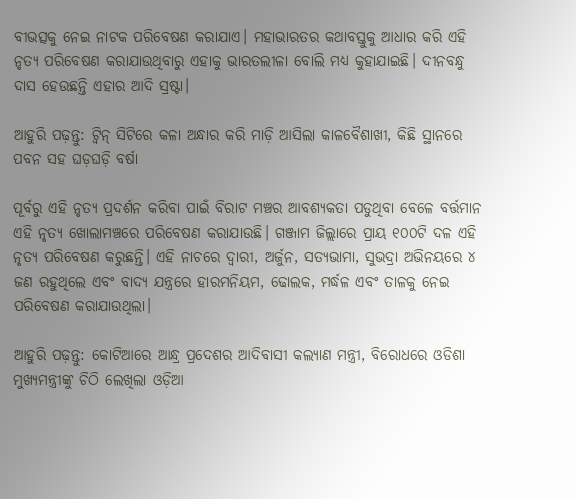ବୀଭତ୍ସକୁ ନେଇ ନାଟକ ପରିବେଷଣ କରାଯାଏ। ମହାଭାରତର କଥାବସ୍ତୁକୁ ଆଧାର କରି ଏହି ନୃତ୍ୟ ପରିବେଷଣ କରାଯାଉଥିବାରୁ ଏହାକୁ ଭାରତଲୀଳା ବୋଲି ମଧ୍ୟ କୁହାଯାଇଛି। ଦୀନବନ୍ଧୁ ଦାସ ହେଉଛନ୍ତି ଏହାର ଆଦି ସ୍ରଷ୍ଟା।

ଆହୁରି ପଢ଼ନ୍ତୁ: ଟ୍ୱିନ୍ ସିଟିରେ କଳା ଅନ୍ଧାର କରି ମାଡ଼ି ଆସିଲା କାଳବୈଶାଖୀ, କିଛି ସ୍ଥାନରେ ପବନ ସହ ଘଡ଼ଘଡ଼ି ବର୍ଷା

ପୂର୍ବରୁ ଏହି ନୃତ୍ୟ ପ୍ରଦର୍ଶନ କରିବା ପାଇଁ ବିରାଟ ମଞ୍ଚର ଆବଶ୍ୟକତା ପଡୁଥିବା ବେଳେ ବର୍ତ୍ତମାନ ଏହି ନୃତ୍ୟ ଖୋଲାମଞ୍ଚରେ ପରିବେଷଣ କରାଯାଉଛି। ଗଞ୍ଜାମ ଜିଲ୍ଲାରେ ପ୍ରାୟ ୧୦୦ଟି ଦଳ ଏହି ନୃତ୍ୟ ପରିବେଷଣ କରୁଛନ୍ତି। ଏହି ନାଚରେ ଦ୍ୱାରୀ, ଅର୍ଜୁନ, ସତ୍ୟଭାମା, ସୁଭଦ୍ରା ଅଭିନୟରେ ୪ ଜଣ ରହୁଥିଲେ ଏବଂ ବାଦ୍ୟ ଯନ୍ତ୍ରରେ ହାରମନିୟମ, ଢୋଲକ, ମର୍ଦ୍ଧଳ ଏବଂ ତାଳକୁ ନେଇ ପରିବେଷଣ କରାଯାଉଥିଲା।

ଆହୁରି ପଢ଼ନ୍ତୁ: କୋଟିଆରେ ଆନ୍ଧ୍ର ପ୍ରଦେଶର ଆଦିବାସୀ କଲ୍ୟାଣ ମନ୍ତ୍ରୀ, ବିରୋଧରେ ଓଡିଶା ମୁଖ୍ୟମନ୍ତ୍ରୀଙ୍କୁ ଚିଠି ଲେଖିଲା ଓଡ଼ିଆ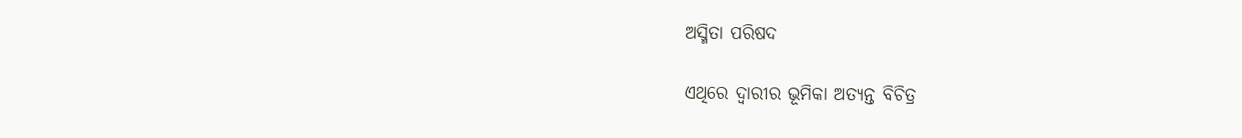ଅସ୍ମିତା ପରିଷଦ

ଏଥିରେ ଦ୍ୱାରୀର ଭୂମିକା ଅତ୍ୟନ୍ତ ବିଚିତ୍ର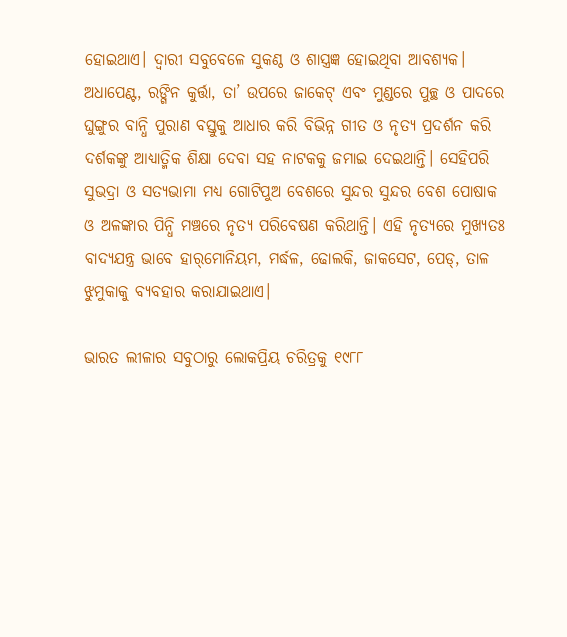ହୋଇଥାଏ। ଦ୍ୱାରୀ ସବୁବେଳେ ସୁକଣ୍ଠ ଓ ଶାସ୍ତ୍ରଜ୍ଞ ହୋଇଥିବା ଆବଶ୍ୟକ। ଅଧାପେଣ୍ଟ, ରଙ୍ଗିନ କୁର୍ତ୍ତା, ତା’ ଉପରେ ଜାକେଟ୍‌‌ ଏବଂ ମୁଣ୍ଡରେ ପୁଚ୍ଛ ଓ ପାଦରେ ଘୁଙ୍ଗୁର ବାନ୍ଧି ପୁରାଣ ବସ୍ତୁକୁ ଆଧାର କରି ବିଭିନ୍ନ ଗୀତ ଓ ନୃତ୍ୟ ପ୍ରଦର୍ଶନ କରି ଦର୍ଶକଙ୍କୁ ଆଧ୍ୟାତ୍ମିକ ଶିକ୍ଷା ଦେବା ସହ ନାଟକକୁ ଜମାଇ ଦେଇଥାନ୍ତି। ସେହିପରି ସୁଭଦ୍ରା ଓ ସତ୍ୟଭାମା ମଧ୍ୟ ଗୋଟିପୁଅ ବେଶରେ ସୁନ୍ଦର ସୁନ୍ଦର ବେଶ ପୋଷାକ ଓ ଅଳଙ୍କାର ପିନ୍ଧି ମଞ୍ଚରେ ନୃତ୍ୟ ପରିବେଷଣ କରିଥାନ୍ତି। ଏହି ନୃତ୍ୟରେ ମୁଖ୍ୟତଃ ବାଦ୍ୟଯନ୍ତ୍ର ଭାବେ ହାର୍‌‌ମୋନିୟମ, ମର୍ଦ୍ଧଳ, ଢୋଲକି, ଜାକସେଟ, ପେଡ୍‌‌, ତାଳ ଝୁମୁକାକୁ ବ୍ୟବହାର କରାଯାଇଥାଏ।

ଭାରତ ଲୀଳାର ସବୁଠାରୁ ଲୋକପ୍ରିୟ ଚରିତ୍ରକୁ ୧୯୮୮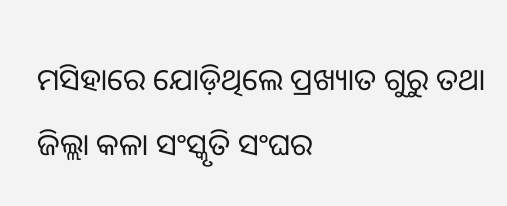ମସିହାରେ ଯୋଡ଼ିଥିଲେ ପ୍ରଖ୍ୟାତ ଗୁରୁ ତଥା ଜିଲ୍ଲା କଳା ସଂସ୍କୃତି ସଂଘର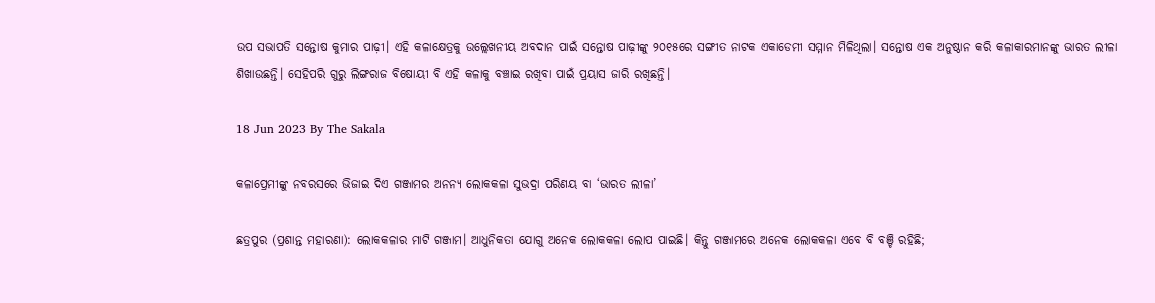ଉପ ସଭାପତି ସନ୍ତୋଷ କୁମାର ପାଢ଼ୀ। ଏହି କଳାକ୍ଷେତ୍ରକୁ ଉଲ୍ଲେଖନୀୟ ଅବଦାନ ପାଇଁ ସନ୍ତୋଷ ପାଢ଼ୀଙ୍କୁ ୨୦୧୫ରେ ସଙ୍ଗୀତ ନାଟକ ଏକାଡେମୀ ସମ୍ମାନ ମିଳିଥିଲା। ସନ୍ତୋଷ ଏକ ଅନୁଷ୍ଠାନ କରି କଳାକାରମାନଙ୍କୁ ଭାରତ ଲୀଳା ଶିଖାଉଛନ୍ତି। ସେହିପରି ଗୁରୁ ଲିଙ୍ଗରାଜ ବିଷୋୟୀ ବି ଏହି କଳାକୁ ବଞ୍ଚାଇ ରଖିବା ପାଇଁ ପ୍ରୟାସ ଜାରି ରଖିଛନ୍ତି।

18 Jun 2023 By The Sakala

କଳାପ୍ରେମୀଙ୍କୁ ନବରସରେ ଭିଜାଇ ଦିଏ ଗଞ୍ଜାମର ଅନନ୍ୟ ଲୋକକଳା ସୁଭଦ୍ରା ପରିଣୟ ବା ‘ଭାରତ ଲୀଳା’

ଛତ୍ରପୁର (ପ୍ରଶାନ୍ତ ମହାରଣା): ଲୋକକଳାର ମାଟି ଗଞ୍ଜାମ। ଆଧୁନିକତା ଯୋଗୁ ଅନେକ ଲୋକକଳା ଲୋପ ପାଇଛି। କିନ୍ତୁ ଗଞ୍ଜାମରେ ଅନେକ ଲୋକକଳା ଏବେ ବି ବଞ୍ଚି ରହିଛି;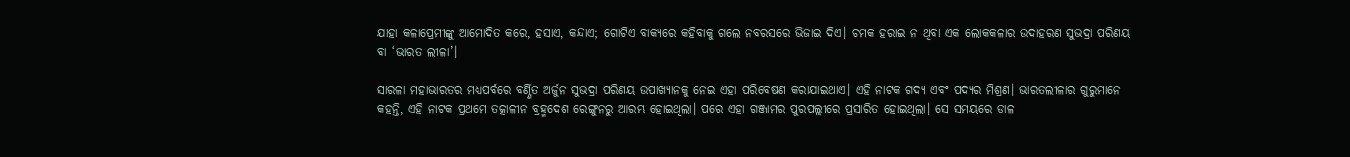ଯାହା କଳାପ୍ରେମୀଙ୍କୁ ଆମୋଦିତ କରେ, ହସାଏ, କନ୍ଦାଏ; ଗୋଟିଏ ବାକ୍ୟରେ କହିବାକୁ ଗଲେ ନବରସରେ ଭିଜାଇ ଦିଏ। ଚମକ ହରାଇ ନ ଥିବା ଏକ ଲୋକକଳାର ଉଦାହରଣ ସୁଭଦ୍ରା ପରିଣୟ ବା ‘ଭାରତ ଲୀଳା’।

ସାରଳା ମହାଭାରତର ମଧ୍ୟପର୍ବରେ ବର୍ଣ୍ଣିତ ଅର୍ଜୁନ ସୁଭଦ୍ରା ପରିଣୟ ଉପାଖ୍ୟାନକୁ ନେଇ ଏହା ପରିବେଷଣ କରାଯାଇଥାଏ। ଏହି ନାଟକ ଗଦ୍ୟ ଏବଂ ପଦ୍ୟର ମିଶ୍ରଣ। ଭାରତଲୀଳାର ଗୁରୁମାନେ କହନ୍ତି, ଏହି ନାଟକ ପ୍ରଥମେ ତତ୍କାଳୀନ ବ୍ରହ୍ମଦେଶ ରେଙ୍ଗୁନରୁ ଆରମ୍ଭ ହୋଇଥିଲା। ପରେ ଏହା ଗଞ୍ଜାମର ପୁରପଲ୍ଲୀରେ ପ୍ରସାରିତ ହୋଇଥିଲା। ସେ ସମୟରେ ଡାଳ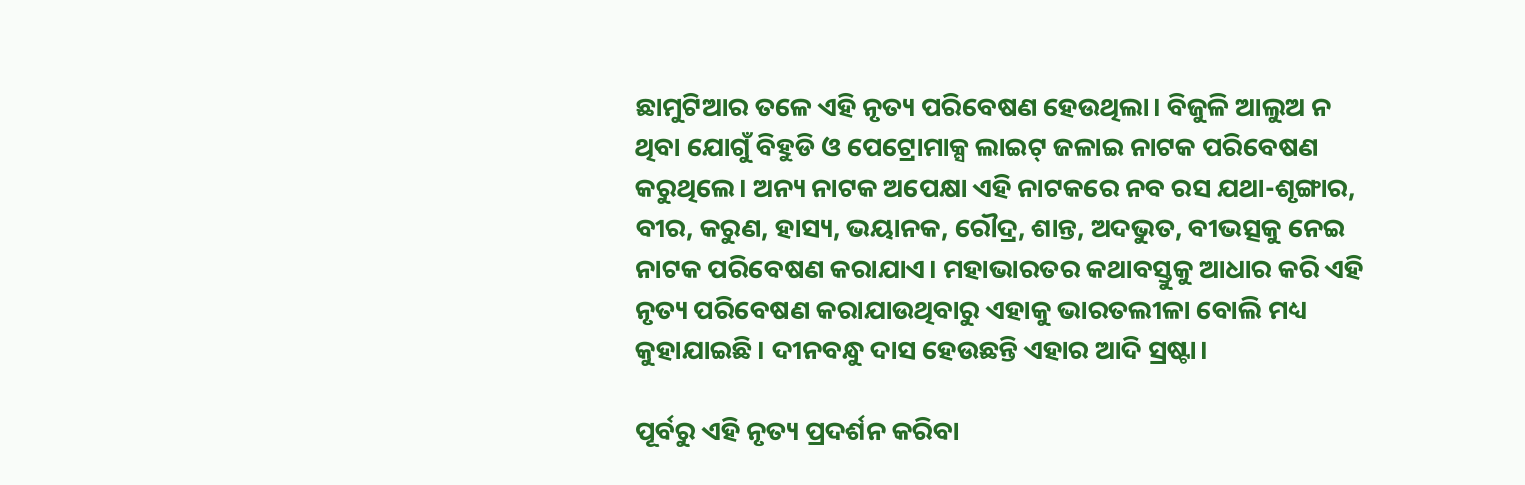ଛାମୁଟିଆର ତଳେ ଏହି ନୃତ୍ୟ ପରିବେଷଣ ହେଉଥିଲା। ବିଜୁଳି ଆଲୁଅ ନ ଥିବା ଯୋଗୁଁ ବିହୁଡି ଓ ପେଟ୍ରୋମାକ୍ସ ଲାଇଟ୍‌‌ ଜଳାଇ ନାଟକ ପରିବେଷଣ କରୁଥିଲେ। ଅନ୍ୟ ନାଟକ ଅପେକ୍ଷା ଏହି ନାଟକରେ ନବ ରସ ଯଥା-ଶୃଙ୍ଗାର, ବୀର, କରୁଣ, ହାସ୍ୟ, ଭୟାନକ, ରୌଦ୍ର, ଶାନ୍ତ, ଅଦଭୁତ, ବୀଭତ୍ସକୁ ନେଇ ନାଟକ ପରିବେଷଣ କରାଯାଏ। ମହାଭାରତର କଥାବସ୍ତୁକୁ ଆଧାର କରି ଏହି ନୃତ୍ୟ ପରିବେଷଣ କରାଯାଉଥିବାରୁ ଏହାକୁ ଭାରତଲୀଳା ବୋଲି ମଧ୍ୟ କୁହାଯାଇଛି। ଦୀନବନ୍ଧୁ ଦାସ ହେଉଛନ୍ତି ଏହାର ଆଦି ସ୍ରଷ୍ଟା।

ପୂର୍ବରୁ ଏହି ନୃତ୍ୟ ପ୍ରଦର୍ଶନ କରିବା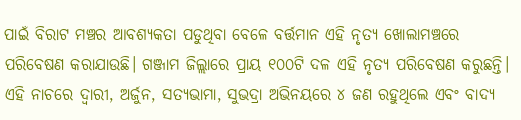ପାଇଁ ବିରାଟ ମଞ୍ଚର ଆବଶ୍ୟକତା ପଡୁଥିବା ବେଳେ ବର୍ତ୍ତମାନ ଏହି ନୃତ୍ୟ ଖୋଲାମଞ୍ଚରେ ପରିବେଷଣ କରାଯାଉଛି। ଗଞ୍ଜାମ ଜିଲ୍ଲାରେ ପ୍ରାୟ ୧୦୦ଟି ଦଳ ଏହି ନୃତ୍ୟ ପରିବେଷଣ କରୁଛନ୍ତି। ଏହି ନାଚରେ ଦ୍ୱାରୀ, ଅର୍ଜୁନ, ସତ୍ୟଭାମା, ସୁଭଦ୍ରା ଅଭିନୟରେ ୪ ଜଣ ରହୁଥିଲେ ଏବଂ ବାଦ୍ୟ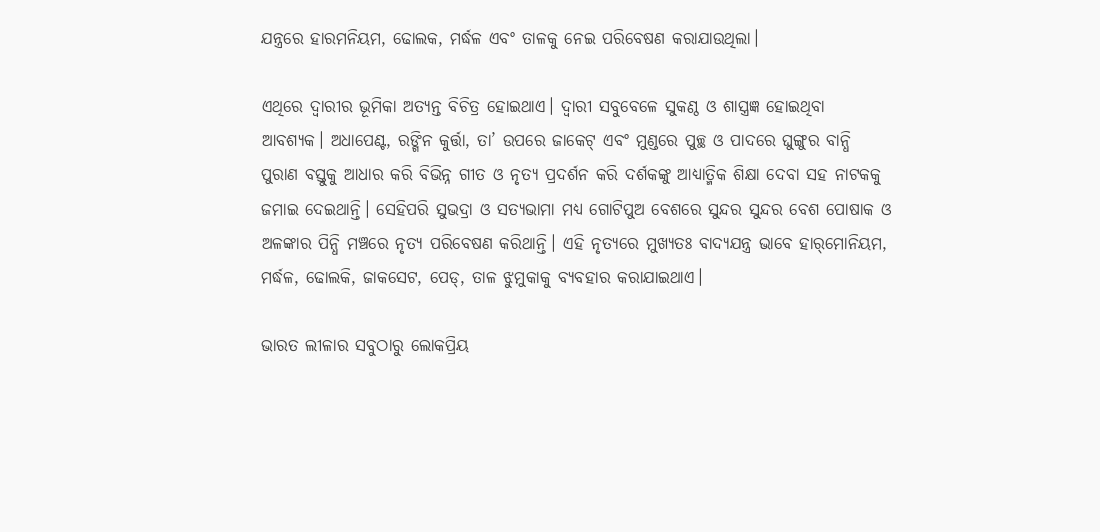ଯନ୍ତ୍ରରେ ହାରମନିୟମ, ଢୋଲକ, ମର୍ଦ୍ଧଳ ଏବଂ ତାଳକୁ ନେଇ ପରିବେଷଣ କରାଯାଉଥିଲା।

ଏଥିରେ ଦ୍ୱାରୀର ଭୂମିକା ଅତ୍ୟନ୍ତ ବିଚିତ୍ର ହୋଇଥାଏ। ଦ୍ୱାରୀ ସବୁବେଳେ ସୁକଣ୍ଠ ଓ ଶାସ୍ତ୍ରଜ୍ଞ ହୋଇଥିବା ଆବଶ୍ୟକ। ଅଧାପେଣ୍ଟ, ରଙ୍ଗିନ କୁର୍ତ୍ତା, ତା’ ଉପରେ ଜାକେଟ୍‌‌ ଏବଂ ମୁଣ୍ଡରେ ପୁଚ୍ଛ ଓ ପାଦରେ ଘୁଙ୍ଗୁର ବାନ୍ଧି ପୁରାଣ ବସ୍ତୁକୁ ଆଧାର କରି ବିଭିନ୍ନ ଗୀତ ଓ ନୃତ୍ୟ ପ୍ରଦର୍ଶନ କରି ଦର୍ଶକଙ୍କୁ ଆଧ୍ୟାତ୍ମିକ ଶିକ୍ଷା ଦେବା ସହ ନାଟକକୁ ଜମାଇ ଦେଇଥାନ୍ତି। ସେହିପରି ସୁଭଦ୍ରା ଓ ସତ୍ୟଭାମା ମଧ୍ୟ ଗୋଟିପୁଅ ବେଶରେ ସୁନ୍ଦର ସୁନ୍ଦର ବେଶ ପୋଷାକ ଓ ଅଳଙ୍କାର ପିନ୍ଧି ମଞ୍ଚରେ ନୃତ୍ୟ ପରିବେଷଣ କରିଥାନ୍ତି। ଏହି ନୃତ୍ୟରେ ମୁଖ୍ୟତଃ ବାଦ୍ୟଯନ୍ତ୍ର ଭାବେ ହାର୍‌‌ମୋନିୟମ, ମର୍ଦ୍ଧଳ, ଢୋଲକି, ଜାକସେଟ, ପେଡ୍‌‌, ତାଳ ଝୁମୁକାକୁ ବ୍ୟବହାର କରାଯାଇଥାଏ।

ଭାରତ ଲୀଳାର ସବୁଠାରୁ ଲୋକପ୍ରିୟ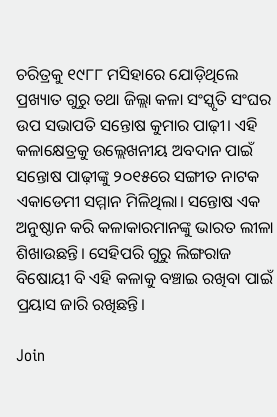ଚରିତ୍ରକୁ ୧୯୮୮ ମସିହାରେ ଯୋଡ଼ିଥିଲେ ପ୍ରଖ୍ୟାତ ଗୁରୁ ତଥା ଜିଲ୍ଲା କଳା ସଂସ୍କୃତି ସଂଘର ଉପ ସଭାପତି ସନ୍ତୋଷ କୁମାର ପାଢ଼ୀ। ଏହି କଳାକ୍ଷେତ୍ରକୁ ଉଲ୍ଲେଖନୀୟ ଅବଦାନ ପାଇଁ ସନ୍ତୋଷ ପାଢ଼ୀଙ୍କୁ ୨୦୧୫ରେ ସଙ୍ଗୀତ ନାଟକ ଏକାଡେମୀ ସମ୍ମାନ ମିଳିଥିଲା। ସନ୍ତୋଷ ଏକ ଅନୁଷ୍ଠାନ କରି କଳାକାରମାନଙ୍କୁ ଭାରତ ଲୀଳା ଶିଖାଉଛନ୍ତି। ସେହିପରି ଗୁରୁ ଲିଙ୍ଗରାଜ ବିଷୋୟୀ ବି ଏହି କଳାକୁ ବଞ୍ଚାଇ ରଖିବା ପାଇଁ ପ୍ରୟାସ ଜାରି ରଖିଛନ୍ତି।

Join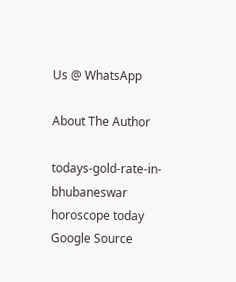Us @ WhatsApp

About The Author

todays-gold-rate-in-bhubaneswar
horoscope today
Google Source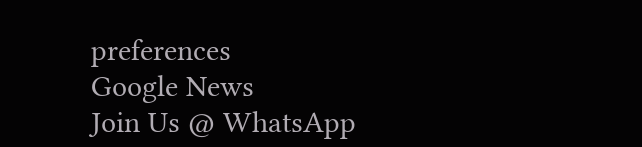preferences
Google News
Join Us @ WhatsApp